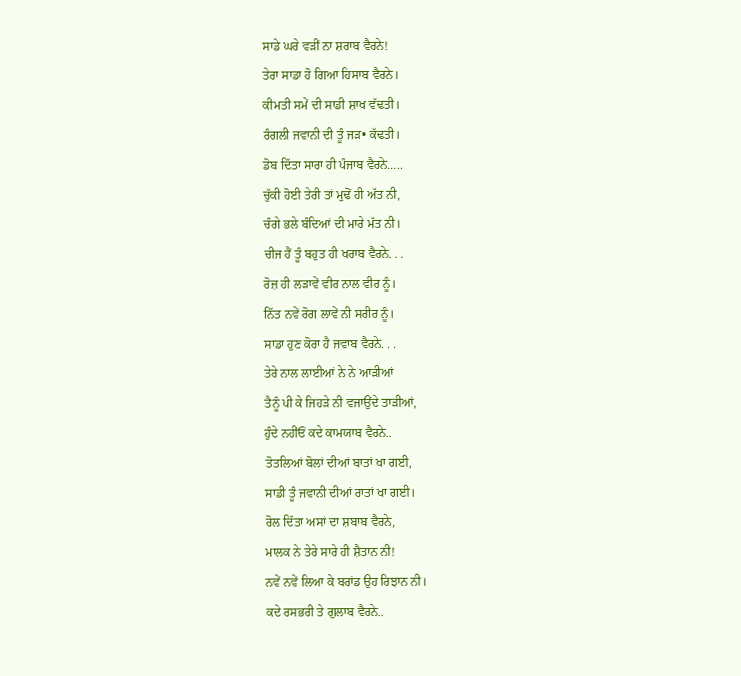ਸਾਡੇ ਘਰੇ ਵੜੀਂ ਨਾ ਸ਼ਰਾਬ ਵੈਰਨੇ!
ਤੇਰਾ ਸਾਡਾ ਹੋ ਗਿਆ ਹਿਸਾਬ ਵੈਰਨੇ।
ਕੀਮਤੀ ਸਮੇਂ ਦੀ ਸਾਡੀ ਸ਼ਾਖ ਵੱਢਤੀ।
ਰੰਗਲੀ ਜਵਾਨੀ ਦੀ ਤੂੰ ਜੜ• ਕੱਢਤੀ।
ਡੋਬ ਦਿੱਤਾ ਸਾਰਾ ਹੀ ਪੰਜਾਬ ਵੈਰਨੇ…..
ਚੁੱਕੀ ਹੋਈ ਤੇਰੀ ਤਾਂ ਮੁਢੋਂ ਹੀ ਅੱਤ ਨੀ,
ਚੰਗੇ ਭਲੇ ਬੰਦਿਆਂ ਦੀ ਮਾਰੇ ਮੱਤ ਨੀ।
ਚੀਜ ਹੈਂ ਤੂੰ ਬਹੁਤ ਹੀ ਖਰਾਬ ਵੈਰਨੇ. . .
ਰੋਜ਼ ਹੀ ਲੜਾਵੇਂ ਵੀਰ ਨਾਲ ਵੀਰ ਨੂੰ।
ਨਿੱਤ ਨਵੇਂ ਰੋਗ ਲਾਵੇਂ ਨੀ ਸਰੀਰ ਨੂੰ।
ਸਾਡਾ ਹੁਣ ਕੋਰਾ ਹੈ ਜਵਾਬ ਵੈਰਨੇ. . .
ਤੇਰੇ ਨਾਲ ਲਾਈਆਂ ਨੇ ਨੇ ਆੜੀਆਂ
ਤੈਨੂੰ ਪੀ ਕੇ ਜਿਹੜੇ ਨੀ ਵਜਾਉਂਦੇ ਤਾੜੀਆਂ,
ਹੁੰਦੇ ਨਹੀਂਓਂ ਕਦੇ ਕਾਮਯਾਬ ਵੈਰਨੇ..
ਤੋਤਲਿਆਂ ਬੋਲਾਂ ਦੀਆਂ ਬਾਤਾਂ ਖਾ ਗਈ,
ਸਾਡੀ ਤੂੰ ਜਵਾਨੀ ਦੀਆਂ ਰਾਤਾਂ ਖਾ ਗਈ।
ਰੋਲ ਦਿੱਤਾ ਅਸਾਂ ਦਾ ਸ਼ਬਾਬ ਵੈਰਨੇ,
ਮਾਲਕ ਨੇ ਤੇਰੇ ਸਾਰੇ ਹੀ ਸ਼ੈਤਾਨ ਨੀ!
ਨਵੇਂ ਨਵੇਂ ਲਿਆ ਕੇ ਬਰਾਂਡ ਉਹ ਰਿਝਾਨ ਨੀ।
ਕਦੇ ਰਸਭਰੀ ਤੇ ਗੁਲਾਬ ਵੈਰਨੇ..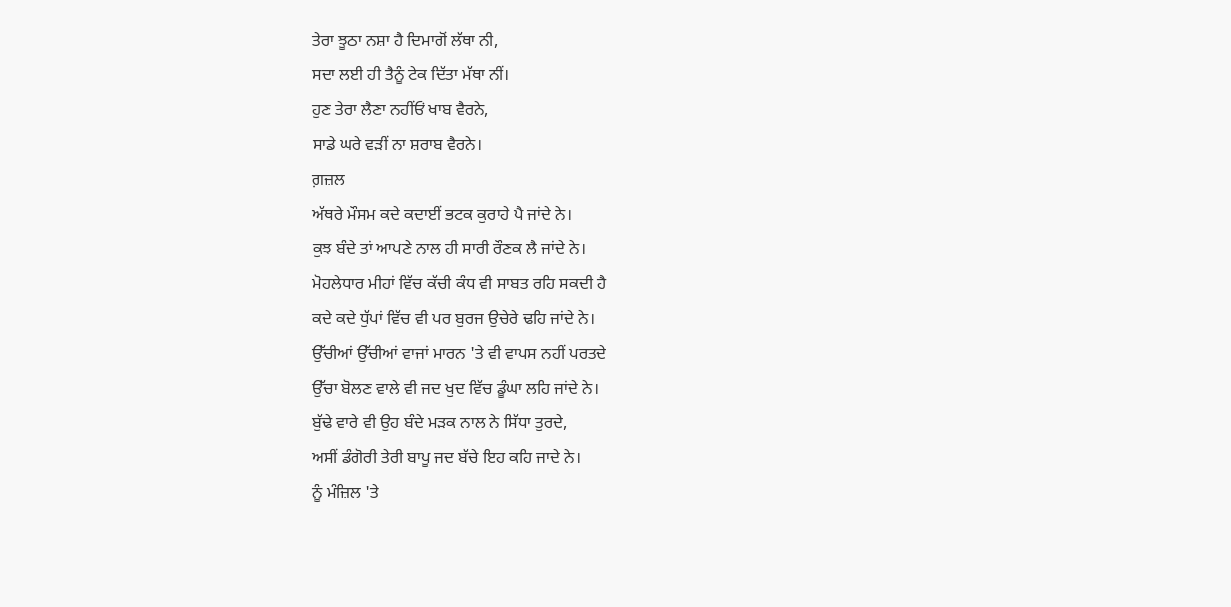ਤੇਰਾ ਝੂਠਾ ਨਸ਼ਾ ਹੈ ਦਿਮਾਗੋਂ ਲੱਥਾ ਨੀ,
ਸਦਾ ਲਈ ਹੀ ਤੈਨੂੰ ਟੇਕ ਦਿੱਤਾ ਮੱਥਾ ਨੀਂ।
ਹੁਣ ਤੇਰਾ ਲੈਣਾ ਨਹੀਂਓਂ ਖਾਬ ਵੈਰਨੇ,
ਸਾਡੇ ਘਰੇ ਵੜੀਂ ਨਾ ਸ਼ਰਾਬ ਵੈਰਨੇ।
ਗ਼ਜ਼ਲ
ਅੱਥਰੇ ਮੌਸਮ ਕਦੇ ਕਦਾਈਂ ਭਟਕ ਕੁਰਾਹੇ ਪੈ ਜਾਂਦੇ ਨੇ।
ਕੁਝ ਬੰਦੇ ਤਾਂ ਆਪਣੇ ਨਾਲ ਹੀ ਸਾਰੀ ਰੌਣਕ ਲੈ ਜਾਂਦੇ ਨੇ।
ਮੋਹਲੇਧਾਰ ਮੀਹਾਂ ਵਿੱਚ ਕੱਚੀ ਕੰਧ ਵੀ ਸਾਬਤ ਰਹਿ ਸਕਦੀ ਹੈ
ਕਦੇ ਕਦੇ ਧੁੱਪਾਂ ਵਿੱਚ ਵੀ ਪਰ ਬੁਰਜ ਉਚੇਰੇ ਢਹਿ ਜਾਂਦੇ ਨੇ।
ਉੱਚੀਆਂ ਉੱਚੀਆਂ ਵਾਜਾਂ ਮਾਰਨ 'ਤੇ ਵੀ ਵਾਪਸ ਨਹੀਂ ਪਰਤਦੇ
ਉੱਚਾ ਬੋਲਣ ਵਾਲੇ ਵੀ ਜਦ ਖੁਦ ਵਿੱਚ ਡੂੰਘਾ ਲਹਿ ਜਾਂਦੇ ਨੇ।
ਬੁੱਢੇ ਵਾਰੇ ਵੀ ਉਹ ਬੰਦੇ ਮੜਕ ਨਾਲ ਨੇ ਸਿੱਧਾ ਤੁਰਦੇ,
ਅਸੀਂ ਡੰਗੋਰੀ ਤੇਰੀ ਬਾਪੂ ਜਦ ਬੱਚੇ ਇਹ ਕਹਿ ਜਾਦੇ ਨੇ।
ਨੂੰ ਮੰਜ਼ਿਲ 'ਤੇ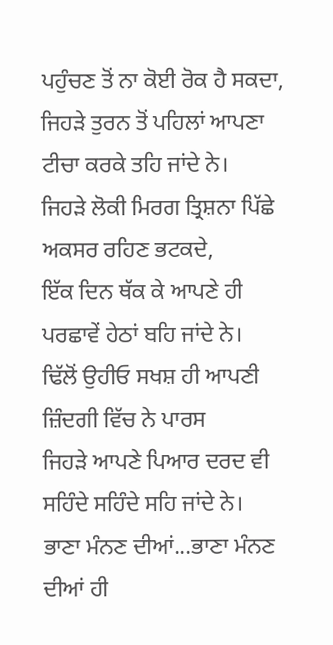ਪਹੁੰਚਣ ਤੋਂ ਨਾ ਕੋਈ ਰੋਕ ਹੈ ਸਕਦਾ,
ਜਿਹੜੇ ਤੁਰਨ ਤੋਂ ਪਹਿਲਾਂ ਆਪਣਾ ਟੀਚਾ ਕਰਕੇ ਤਹਿ ਜਾਂਦੇ ਨੇ।
ਜਿਹੜੇ ਲੋਕੀ ਮਿਰਗ ਤ੍ਰਿਸ਼ਨਾ ਪਿੱਛੇ ਅਕਸਰ ਰਹਿਣ ਭਟਕਦੇ,
ਇੱਕ ਦਿਨ ਥੱਕ ਕੇ ਆਪਣੇ ਹੀ ਪਰਛਾਵੇਂ ਹੇਠਾਂ ਬਹਿ ਜਾਂਦੇ ਨੇ।
ਢਿੱਲੋਂ ਉਹੀਓ ਸਖਸ਼ ਹੀ ਆਪਣੀ ਜ਼ਿੰਦਗੀ ਵਿੱਚ ਨੇ ਪਾਰਸ
ਜਿਹੜੇ ਆਪਣੇ ਪਿਆਰ ਦਰਦ ਵੀ ਸਹਿੰਦੇ ਸਹਿੰਦੇ ਸਹਿ ਜਾਂਦੇ ਨੇ।
ਭਾਣਾ ਮੰਨਣ ਦੀਆਂ...ਭਾਣਾ ਮੰਨਣ ਦੀਆਂ ਹੀ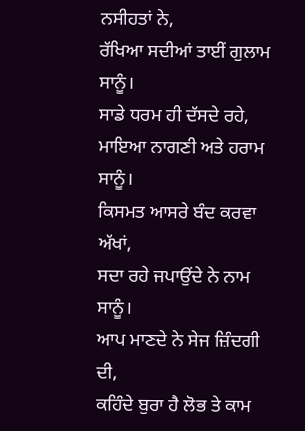ਨਸੀਹਤਾਂ ਨੇ,
ਰੱਖਿਆ ਸਦੀਆਂ ਤਾਈਂ ਗੁਲਾਮ ਸਾਨੂੰ।
ਸਾਡੇ ਧਰਮ ਹੀ ਦੱਸਦੇ ਰਹੇ,
ਮਾਇਆ ਨਾਗਣੀ ਅਤੇ ਹਰਾਮ ਸਾਨੂੰ।
ਕਿਸਮਤ ਆਸਰੇ ਬੰਦ ਕਰਵਾ ਅੱਖਾਂ,
ਸਦਾ ਰਹੇ ਜਪਾਉਂਦੇ ਨੇ ਨਾਮ ਸਾਨੂੰ।
ਆਪ ਮਾਣਦੇ ਨੇ ਸੇਜ ਜ਼ਿੰਦਗੀ ਦੀ,
ਕਹਿੰਦੇ ਬੁਰਾ ਹੈ ਲੋਭ ਤੇ ਕਾਮ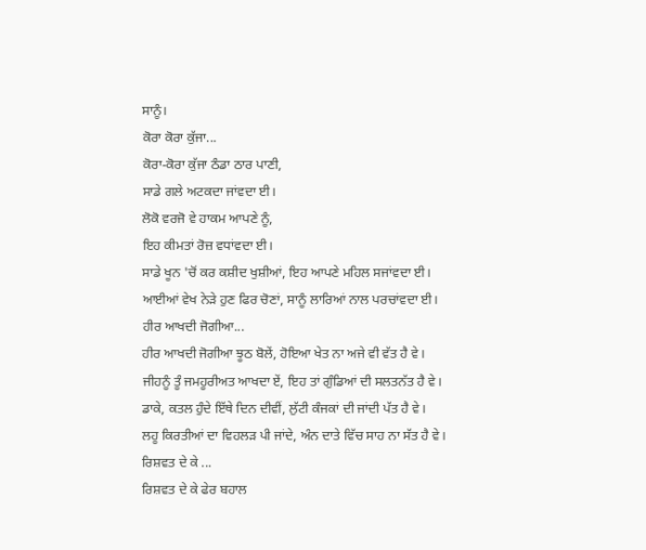ਸਾਨੂੰ।
ਕੋਰਾ ਕੋਰਾ ਕੁੱਜਾ...
ਕੋਰਾ-ਕੋਰਾ ਕੁੱਜਾ ਠੰਡਾ ਠਾਰ ਪਾਣੀ,
ਸਾਡੇ ਗਲੇ ਅਟਕਦਾ ਜਾਂਵਦਾ ਈ।
ਲੋਕੋ ਵਰਜੋ ਵੇ ਹਾਕਮ ਆਪਣੇ ਨੂੰ,
ਇਹ ਕੀਮਤਾਂ ਰੋਜ਼ ਵਧਾਂਵਦਾ ਈ।
ਸਾਡੇ ਖੂਨ 'ਚੋਂ ਕਰ ਕਸ਼ੀਦ ਖੁਸ਼ੀਆਂ, ਇਹ ਆਪਣੇ ਮਹਿਲ ਸਜਾਂਵਦਾ ਈ।
ਆਈਆਂ ਵੇਖ ਨੇੜੇ ਹੁਣ ਫਿਰ ਚੋਣਾਂ, ਸਾਨੂੰ ਲਾਰਿਆਂ ਨਾਲ ਪਰਚਾਂਵਦਾ ਈ।
ਹੀਰ ਆਖਦੀ ਜੋਗੀਆ...
ਹੀਰ ਆਖਦੀ ਜੋਗੀਆ ਝੂਠ ਬੋਲੇਂ, ਹੋਇਆ ਖੇਤ ਨਾ ਅਜੇ ਵੀ ਵੱਤ ਹੈ ਵੇ।
ਜੀਹਨੂੰ ਤੂੰ ਜਮਹੂਰੀਅਤ ਆਖਦਾ ਏਂ, ਇਹ ਤਾਂ ਗੁੰਡਿਆਂ ਦੀ ਸਲਤਨੱਤ ਹੈ ਵੇ।
ਡਾਕੇ, ਕਤਲ ਹੁੰਦੇ ਇੱਥੇ ਦਿਨ ਦੀਵੀਂ, ਲੁੱਟੀ ਕੰਜਕਾਂ ਦੀ ਜਾਂਦੀ ਪੱਤ ਹੈ ਵੇ।
ਲਹੂ ਕਿਰਤੀਆਂ ਦਾ ਵਿਹਲੜ ਪੀ ਜਾਂਦੇ, ਅੰਨ ਦਾਤੇ ਵਿੱਚ ਸਾਹ ਨਾ ਸੱਤ ਹੈ ਵੇ।
ਰਿਸ਼ਵਤ ਦੇ ਕੇ ...
ਰਿਸ਼ਵਤ ਦੇ ਕੇ ਫੇਰ ਬਹਾਲ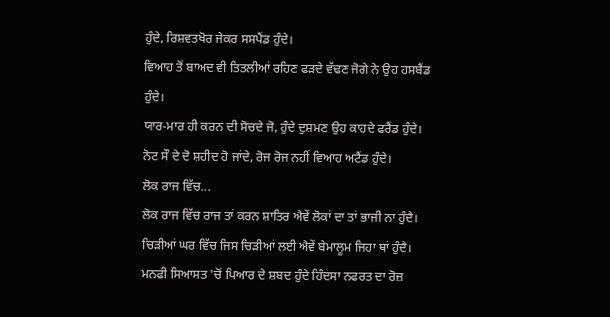ਹੁੰਦੇ, ਰਿਸ਼ਵਤਖੋਰ ਜੇਕਰ ਸਸਪੈਂਡ ਹੁੰਦੇ।
ਵਿਆਹ ਤੋਂ ਬਾਅਦ ਵੀ ਤਿਤਲੀਆਂ ਰਹਿਣ ਫੜਦੇ ਵੱਢਣ ਜੋਗੇ ਨੇ ਉਹ ਹਸਬੈਂਡ ਹੁੰਦੇ।
ਯਾਰ-ਮਾਰ ਹੀ ਕਰਨ ਦੀ ਸੋਚਦੇ ਜੋ, ਹੁੰਦੇ ਦੁਸ਼ਮਣ ਉਹ ਕਾਹਦੇ ਫਰੈਂਡ ਹੁੰਦੇ।
ਨੋਟ ਸੌ ਦੇ ਦੋ ਸ਼ਹੀਦ ਹੋ ਜਾਂਦੇ, ਰੋਜ ਰੋਜ ਨਹੀਂ ਵਿਆਹ ਅਟੈਂਡ ਹੁੰਦੇ।
ਲੋਕ ਰਾਜ ਵਿੱਚ...
ਲੋਕ ਰਾਜ ਵਿੱਚ ਰਾਜ ਤਾਂ ਕਰਨ ਸ਼ਾਤਿਰ ਐਵੇਂ ਲੋਕਾਂ ਦਾ ਤਾਂ ਭਾਜੀ ਨਾ ਹੁੰਦੈ।
ਚਿੜੀਆਂ ਘਰ ਵਿੱਚ ਜਿਸ ਚਿੜੀਆਂ ਲਈ ਐਵੇਂ ਬੇਮਾਲੂਮ ਜਿਹਾ ਥਾਂ ਹੁੰਦੈ।
ਮਨਫੀ ਸਿਆਸਤ 'ਚੋਂ ਪਿਆਰ ਦੇ ਸ਼ਬਦ ਹੁੰਦੇ ਹਿੰਦਸਾ ਨਫਰਤ ਦਾ ਰੋਜ਼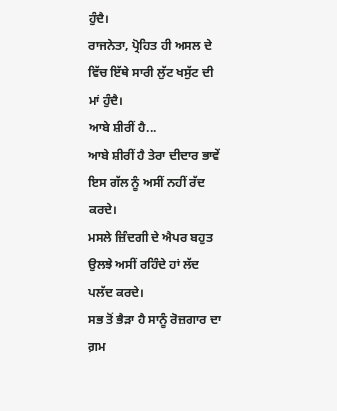ਹੁੰਦੈ।
ਰਾਜਨੇਤਾ, ਪ੍ਰੋਹਿਤ ਹੀ ਅਸਲ ਦੇ ਵਿੱਚ ਇੱਥੇ ਸਾਰੀ ਲੁੱਟ ਖਸੁੱਟ ਦੀ ਮਾਂ ਹੁੰਦੈ।
ਆਬੇ ਸ਼ੀਰੀਂ ਹੈ...
ਆਬੇ ਸ਼ੀਰੀਂ ਹੈ ਤੇਰਾ ਦੀਦਾਰ ਭਾਵੇਂ ਇਸ ਗੱਲ ਨੂੰ ਅਸੀਂ ਨਹੀਂ ਰੱਦ ਕਰਦੇ।
ਮਸਲੇ ਜ਼ਿੰਦਗੀ ਦੇ ਐਪਰ ਬਹੁਤ ਉਲਝੇ ਅਸੀਂ ਰਹਿੰਦੇ ਹਾਂ ਲੱਦ ਪਲੱਦ ਕਰਦੇ।
ਸਭ ਤੋਂ ਭੈੜਾ ਹੈ ਸਾਨੂੰ ਰੋਜ਼ਗਾਰ ਦਾ ਗ਼ਮ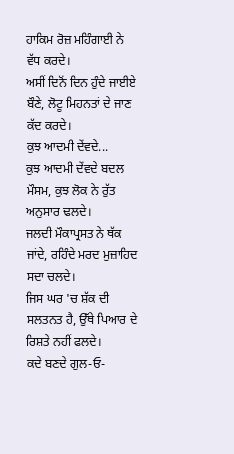ਹਾਕਿਮ ਰੋਜ਼ ਮਹਿੰਗਾਈ ਨੇ ਵੱਧ ਕਰਦੇ।
ਅਸੀਂ ਦਿਨੋਂ ਦਿਨ ਹੁੰਦੇ ਜਾਈਏ ਬੌਣੇ, ਲੋਟੂ ਮਿਹਨਤਾਂ ਦੇ ਜਾਣ ਕੱਦ ਕਰਦੇ।
ਕੁਝ ਆਦਮੀ ਦੇਂਵਦੇ...
ਕੁਝ ਆਦਮੀ ਦੇਂਵਦੇ ਬਦਲ ਮੌਸਮ, ਕੁਝ ਲੋਕ ਨੇ ਰੁੱਤ ਅਨੁਸਾਰ ਢਲਦੇ।
ਜਲਦੀ ਮੌਕਾਪ੍ਰਸਤ ਨੇ ਥੱਕ ਜਾਂਦੇ, ਰਹਿੰਦੇ ਮਰਦ ਮੁਜ਼ਾਹਿਦ ਸਦਾ ਚਲਦੇ।
ਜਿਸ ਘਰ 'ਚ ਸ਼ੱਕ ਦੀ ਸਲਤਨਤ ਹੈ, ਉੱਥੇ ਪਿਆਰ ਦੇ ਰਿਸ਼ਤੇ ਨਹੀਂ ਫਲਦੇ।
ਕਦੇ ਬਣਦੇ ਗੁਲ-ਓ-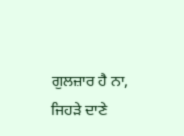ਗੁਲਜ਼ਾਰ ਹੈ ਨਾ, ਜਿਹੜੇ ਦਾਣੇ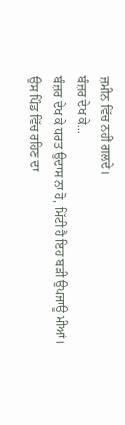ਜ਼ਮੀਨ ਵਿੱਚ ਨਹੀਂ ਗਲਦੇ।
ਬੰਜ਼ਰ ਦੇਖ ਕੇ...
ਬੰਜ਼ਰ ਦੇਖ ਕੇ ਧਰਤ ਉਦਾਸ ਨਾ ਹੋ, ਮਿੱਟੀ ਹੈ ਇਹ ਬੜੀ ਉਪਜਾਊ ਮੀਆਂ।
ਉਸ ਪਿੰਡ ਵਿੱਚ ਰਹਿਣ ਦਾ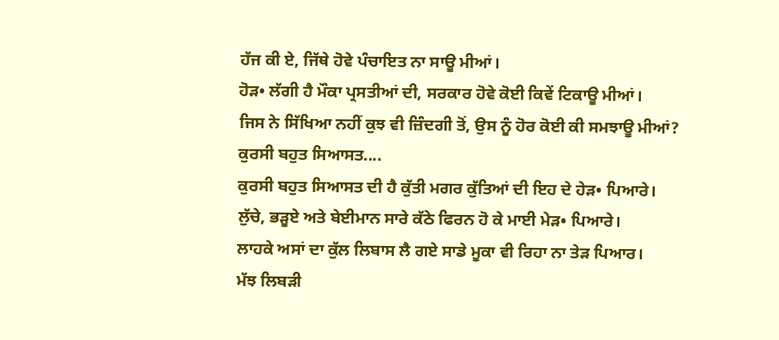ਹੱਜ ਕੀ ਏ, ਜਿੱਥੇ ਹੋਵੇ ਪੰਚਾਇਤ ਨਾ ਸਾਊ ਮੀਆਂ।
ਹੋੜ• ਲੱਗੀ ਹੈ ਮੌਕਾ ਪ੍ਰਸਤੀਆਂ ਦੀ, ਸਰਕਾਰ ਹੋਵੇ ਕੋਈ ਕਿਵੇਂ ਟਿਕਾਊ ਮੀਆਂ।
ਜਿਸ ਨੇ ਸਿੱਖਿਆ ਨਹੀਂ ਕੁਝ ਵੀ ਜ਼ਿੰਦਗੀ ਤੋਂ, ਉਸ ਨੂੰ ਹੋਰ ਕੋਈ ਕੀ ਸਮਝਾਊ ਮੀਆਂ?
ਕੁਰਸੀ ਬਹੁਤ ਸਿਆਸਤ....
ਕੁਰਸੀ ਬਹੁਤ ਸਿਆਸਤ ਦੀ ਹੈ ਕੁੱਤੀ ਮਗਰ ਕੁੱਤਿਆਂ ਦੀ ਇਹ ਦੇ ਹੇੜ• ਪਿਆਰੇ।
ਲੁੱਚੇ, ਭੜੂਏ ਅਤੇ ਬੇਈਮਾਨ ਸਾਰੇ ਕੱਠੇ ਫਿਰਨ ਹੋ ਕੇ ਮਾਈ ਮੇੜ• ਪਿਆਰੇ।
ਲਾਹਕੇ ਅਸਾਂ ਦਾ ਕੁੱਲ ਲਿਬਾਸ ਲੈ ਗਏ ਸਾਡੇ ਮੂਕਾ ਵੀ ਰਿਹਾ ਨਾ ਤੇੜ ਪਿਆਰ।
ਮੱਝ ਲਿਬੜੀ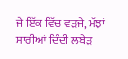ਜੇ ਇੱਕ ਵਿੱਚ ਵੜਜੇ, ਮੱਝਾਂ ਸਾਰੀਆਂ ਦਿੰਦੀ ਲਬੇੜ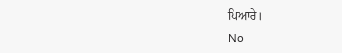ਪਿਆਰੇ।
No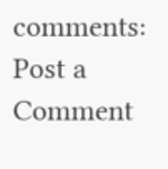comments:
Post a Comment